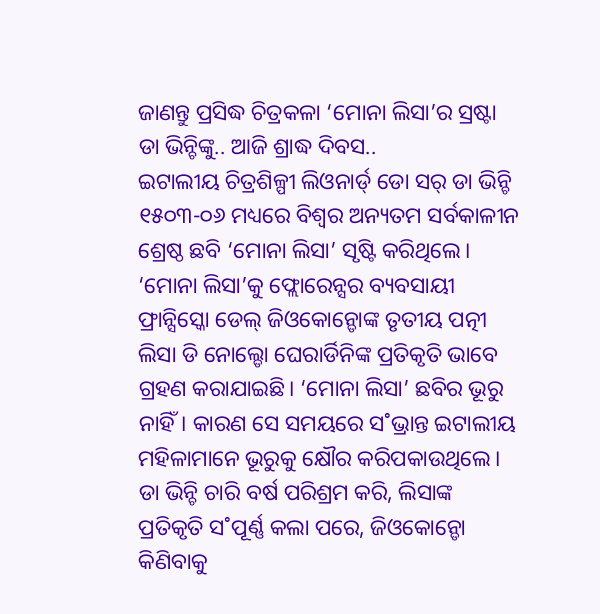ଜାଣନ୍ତୁ ପ୍ରସିଦ୍ଧ ଚିତ୍ରକଳା ‘ମୋନା ଲିସା’ର ସ୍ରଷ୍ଟା ଡା ଭିନ୍ଚିଙ୍କୁ.. ଆଜି ଶ୍ରାଦ୍ଧ ଦିବସ..
ଇଟାଲୀୟ ଚିତ୍ରଶିଳ୍ପୀ ଲିଓନାର୍ଡ୍ ଡୋ ସର୍ ଡା ଭିନ୍ଚି ୧୫୦୩-୦୬ ମଧ୍ୟରେ ବିଶ୍ବର ଅନ୍ୟତମ ସର୍ବକାଳୀନ ଶ୍ରେଷ୍ଠ ଛବି ‘ମୋନା ଲିସା’ ସୃଷ୍ଟି କରିଥିଲେ। ‘ମୋନା ଲିସା’କୁ ଫ୍ଲୋରେନ୍ସର ବ୍ୟବସାୟୀ ଫ୍ରାନ୍ସିସ୍କୋ ଡେଲ୍ ଜିଓକୋନ୍ଡୋଙ୍କ ତୃତୀୟ ପତ୍ନୀ ଲିସା ଡି ନୋଲ୍ଡୋ ଘେରାର୍ଡିନିଙ୍କ ପ୍ରତିକୃତି ଭାବେ ଗ୍ରହଣ କରାଯାଇଛି। ‘ମୋନା ଲିସା’ ଛବିର ଭୂରୁ ନାହିଁ। କାରଣ ସେ ସମୟରେ ସ˚ଭ୍ରାନ୍ତ ଇଟାଲୀୟ ମହିଳାମାନେ ଭୂରୁକୁ କ୍ଷୌର କରିପକାଉଥିଲେ। ଡା ଭିନ୍ଚି ଚାରି ବର୍ଷ ପରିଶ୍ରମ କରି, ଲିସାଙ୍କ ପ୍ରତିକୃତି ସ˚ପୂର୍ଣ୍ଣ କଲା ପରେ, ଜିଓକୋନ୍ଡୋ କିଣିବାକୁ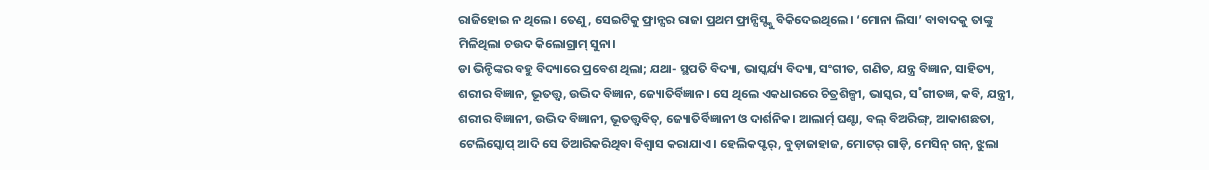ରାଜିହୋଇ ନ ଥିଲେ। ତେଣୁ, ସେଇଟିକୁ ଫ୍ରାନ୍ସର ରାଜା ପ୍ରଥମ ଫ୍ରାନ୍ସିସ୍ଙ୍କୁ ବିକିଦେଇଥିଲେ। ‘ମୋନା ଲିସା’ ବାବାଦକୁ ତାଙ୍କୁ ମିଳିଥିଲା ଚଉଦ କିଲୋଗ୍ରାମ୍ ସୁନା।
ଡା ଭିନ୍ଚିଙ୍କର ବହୁ ବିଦ୍ୟାରେ ପ୍ରବେଶ ଥିଲା; ଯଥା- ସ୍ଥପତି ବିଦ୍ୟା, ଭାସ୍କର୍ଯ୍ୟ ବିଦ୍ୟା, ସଂଗୀତ, ଗଣିତ, ଯନ୍ତ୍ର ବିଜ୍ଞାନ, ସାହିତ୍ୟ, ଶରୀର ବିଜ୍ଞାନ, ଭୂତତ୍ତ୍ବ, ଉଦ୍ଭିଦ ବିଜ୍ଞାନ, ଜ୍ୟୋତିର୍ବିଜ୍ଞାନ। ସେ ଥିଲେ ଏକଧାରରେ ଚିତ୍ରଶିଳ୍ପୀ, ଭାସ୍କର, ସ˚ଗୀତଜ୍ଞ, କବି, ଯନ୍ତ୍ରୀ, ଶରୀର ବିଜ୍ଞାନୀ, ଉଦ୍ଭିଦ ବିଜ୍ଞାନୀ, ଭୂତତ୍ତ୍ବବିତ୍, ଜ୍ୟୋତିର୍ବିଜ୍ଞାନୀ ଓ ଦାର୍ଶନିକ। ଆଲାର୍ମ୍ ଘଣ୍ଟା, ବଲ୍ ବିଅରିଙ୍ଗ୍, ଆକାଶଛତା, ଟେଲିସ୍କୋପ୍ ଆଦି ସେ ତିଆରିକରିଥିବା ବିଶ୍ବାସ କରାଯାଏ। ହେଲିକପ୍ଟର୍, ବୁଡ଼ାଜାହାଜ, ମୋଟର୍ ଗାଡ଼ି, ମେସିନ୍ ଗନ୍, ଝୁଲା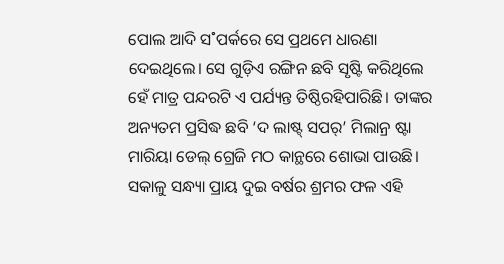ପୋଲ ଆଦି ସ˚ପର୍କରେ ସେ ପ୍ରଥମେ ଧାରଣା ଦେଇଥିଲେ। ସେ ଗୁଡ଼ିଏ ରଙ୍ଗିନ ଛବି ସୃଷ୍ଟି କରିଥିଲେ ହେଁ ମାତ୍ର ପନ୍ଦରଟି ଏ ପର୍ଯ୍ୟନ୍ତ ତିଷ୍ଠିରହିପାରିଛି। ତାଙ୍କର ଅନ୍ୟତମ ପ୍ରସିଦ୍ଧ ଛବି ‘ଦ ଲାଷ୍ଟ୍ ସପର୍’ ମିଲାନ୍ର ଷ୍ଟା ମାରିୟା ଡେଲ୍ ଗ୍ରେଜି ମଠ କାନ୍ଥରେ ଶୋଭା ପାଉଛି। ସକାଳୁ ସନ୍ଧ୍ୟା ପ୍ରାୟ ଦୁଇ ବର୍ଷର ଶ୍ରମର ଫଳ ଏହି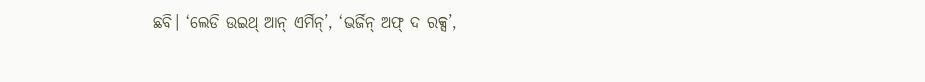ଛବି। ‘ଲେଡି ଉଇଥ୍ ଆନ୍ ଏର୍ମିନ୍’, ‘ଭର୍ଜିନ୍ ଅଫ୍ ଦ ରକ୍ସ’,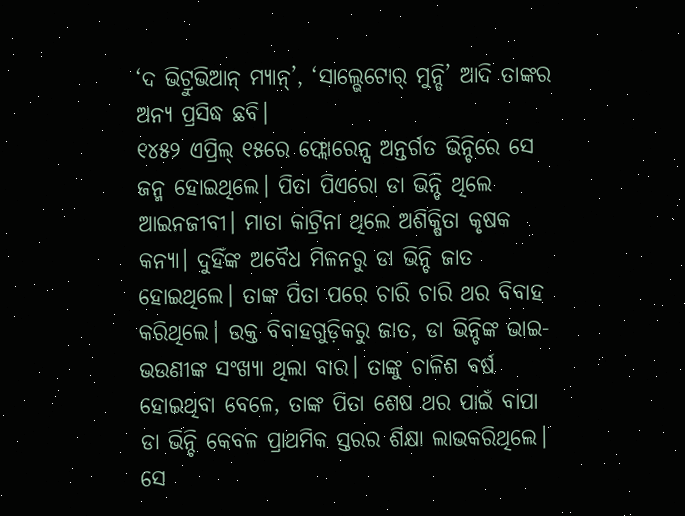‘ଦ ଭିଟ୍ରୁଭିଆନ୍ ମ୍ୟାନ୍’, ‘ସାଲ୍ଭେଟୋର୍ ମୁନ୍ଡି’ ଆଦି ତାଙ୍କର ଅନ୍ୟ ପ୍ରସିଦ୍ଧ ଛବି।
୧୪୫୨ ଏପ୍ରିଲ୍ ୧୫ରେ ଫ୍ଲୋରେନ୍ସ ଅନ୍ତର୍ଗତ ଭିନ୍ଚିରେ ସେ ଜନ୍ମ ହୋଇଥିଲେ। ପିତା ପିଏରୋ ଡା ଭିନ୍ଚି ଥିଲେ ଆଇନଜୀବୀ। ମାତା କାଟ୍ରିନା ଥିଲେ ଅଶିକ୍ଷିତା କୃଷକ କନ୍ୟା। ଦୁହିଁଙ୍କ ଅବୈଧ ମିଳନରୁ ଡା ଭିନ୍ଚି ଜାତ ହୋଇଥିଲେ। ତାଙ୍କ ପିତା ପରେ ଚାରି ଚାରି ଥର ବିବାହ କରିଥିଲେ। ଉକ୍ତ ବିବାହଗୁଡ଼ିକରୁ ଜାତ, ଡା ଭିନ୍ଚିଙ୍କ ଭାଇ-ଭଉଣୀଙ୍କ ସଂଖ୍ୟା ଥିଲା ବାର। ତାଙ୍କୁ ଚାଳିଶ ବର୍ଷ ହୋଇଥିବା ବେଳେ, ତାଙ୍କ ପିତା ଶେଷ ଥର ପାଇଁ ବାପା ଡା ଭିନ୍ଚି କେବଳ ପ୍ରାଥମିକ ସ୍ତରର ଶିକ୍ଷା ଲାଭକରିଥିଲେ। ସେ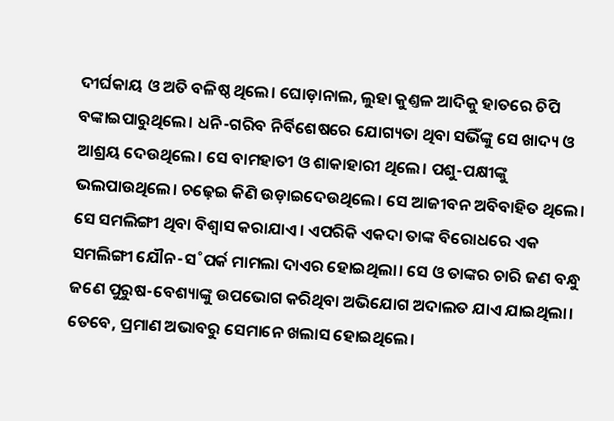ଦୀର୍ଘକାୟ ଓ ଅତି ବଳିଷ୍ଠ ଥିଲେ। ଘୋଡ଼ାନାଲ, ଲୁହା କୁଣ୍ତଳ ଆଦିକୁ ହାତରେ ଚିପି ବଙ୍କାଇପାରୁଥିଲେ। ଧନି-ଗରିବ ନିର୍ବିଶେଷରେ ଯୋଗ୍ୟତା ଥିବା ସଭିଁଙ୍କୁ ସେ ଖାଦ୍ୟ ଓ ଆଶ୍ରୟ ଦେଉଥିଲେ। ସେ ବାମହାତୀ ଓ ଶାକାହାରୀ ଥିଲେ। ପଶୁ-ପକ୍ଷୀଙ୍କୁ ଭଲପାଉଥିଲେ। ଚଢ଼େଇ କିଣି ଉଡ଼ାଇଦେଉଥିଲେ। ସେ ଆଜୀବନ ଅବିବାହିତ ଥିଲେ। ସେ ସମଲିଙ୍ଗୀ ଥିବା ବିଶ୍ବାସ କରାଯାଏ। ଏପରିକି ଏକଦା ତାଙ୍କ ବିରୋଧରେ ଏକ ସମଲିଙ୍ଗୀ ଯୌନ-ସ˚ପର୍କ ମାମଲା ଦାଏର ହୋଇଥିଲା। ସେ ଓ ତାଙ୍କର ଚାରି ଜଣ ବନ୍ଧୁ ଜଣେ ପୁରୁଷ-ବେଶ୍ୟାଙ୍କୁ ଉପଭୋଗ କରିଥିବା ଅଭିଯୋଗ ଅଦାଲତ ଯାଏ ଯାଇଥିଲା। ତେବେ, ପ୍ରମାଣ ଅଭାବରୁ ସେମାନେ ଖଲାସ ହୋଇଥିଲେ।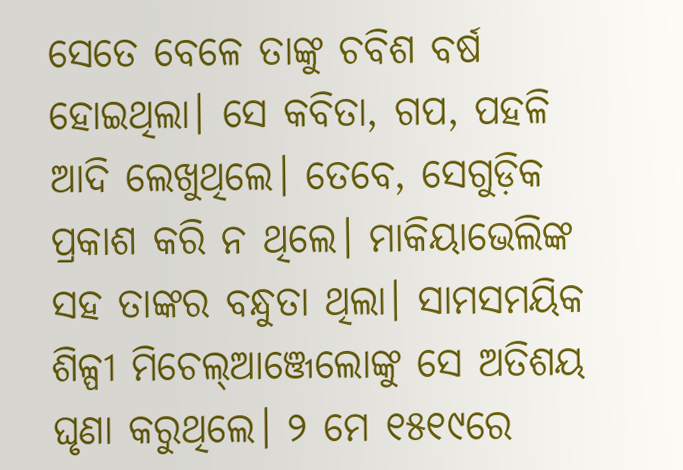ସେତେ ବେଳେ ତାଙ୍କୁ ଚବିଶ ବର୍ଷ ହୋଇଥିଲା। ସେ କବିତା, ଗପ, ପହଳି ଆଦି ଲେଖୁଥିଲେ। ତେବେ, ସେଗୁଡ଼ିକ ପ୍ରକାଶ କରି ନ ଥିଲେ। ମାକିୟାଭେଲିଙ୍କ ସହ ତାଙ୍କର ବନ୍ଧୁତା ଥିଲା। ସାମସମୟିକ ଶିଳ୍ପୀ ମିଚେଲ୍ଆଞ୍ଜେଲୋଙ୍କୁ ସେ ଅତିଶୟ ଘୃଣା କରୁଥିଲେ। ୨ ମେ ୧୫୧୯ରେ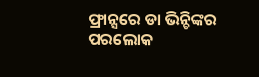ଫ୍ରାନ୍ସରେ ଡା ଭିନ୍ଚିଙ୍କର ପରଲୋକ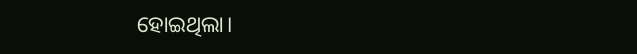ହୋଇଥିଲା।